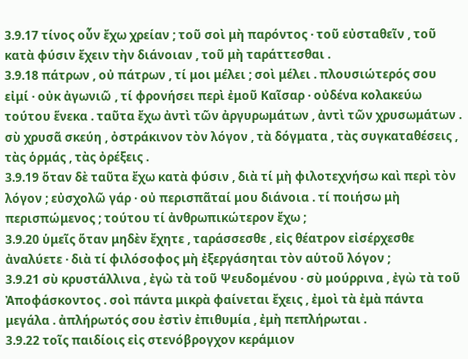3.9.17 τίνος οὖν ἔχω χρείαν ; τοῦ σοὶ μὴ παρόντος · τοῦ εὐσταθεῖν , τοῦ κατὰ φύσιν ἔχειν τὴν διάνοιαν , τοῦ μὴ ταράττεσθαι .
3.9.18 πάτρων , οὐ πάτρων , τί μοι μέλει ; σοὶ μέλει . πλουσιώτερός σου εἰμί · οὐκ ἀγωνιῶ , τί φρονήσει περὶ ἐμοῦ Καῖσαρ · οὐδένα κολακεύω τούτου ἕνεκα . ταῦτα ἔχω ἀντὶ τῶν ἀργυρωμάτων , ἀντὶ τῶν χρυσωμάτων . σὺ χρυσᾶ σκεύη , ὀστράκινον τὸν λόγον , τὰ δόγματα , τὰς συγκαταθέσεις , τὰς ὁρμάς , τὰς ὀρέξεις .
3.9.19 ὅταν δὲ ταῦτα ἔχω κατὰ φύσιν , διὰ τί μὴ φιλοτεχνήσω καὶ περὶ τὸν λόγον ; εὐσχολῶ γάρ · οὐ περισπᾶταί μου διάνοια . τί ποιήσω μὴ περισπώμενος ; τούτου τί ἀνθρωπικώτερον ἔχω ;
3.9.20 ὑμεῖς ὅταν μηδὲν ἔχητε , ταράσσεσθε , εἰς θέατρον εἰσέρχεσθε ἀναλύετε · διὰ τί φιλόσοφος μὴ ἐξεργάσηται τὸν αὑτοῦ λόγον ;
3.9.21 σὺ κρυστάλλινα , ἐγὼ τὰ τοῦ Ψευδομένου · σὺ μούρρινα , ἐγὼ τὰ τοῦ Ἀποφάσκοντος . σοὶ πάντα μικρὰ φαίνεται ἔχεις , ἐμοὶ τὰ ἐμὰ πάντα μεγάλα . ἀπλήρωτός σου ἐστὶν ἐπιθυμία , ἐμὴ πεπλήρωται .
3.9.22 τοῖς παιδίοις εἰς στενόβρογχον κεράμιον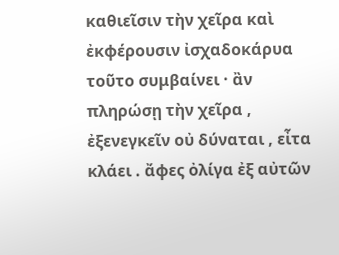καθιεῖσιν τὴν χεῖρα καὶ ἐκφέρουσιν ἰσχαδοκάρυα τοῦτο συμβαίνει · ἂν πληρώσῃ τὴν χεῖρα , ἐξενεγκεῖν οὐ δύναται , εἶτα κλάει . ἄφες ὀλίγα ἐξ αὐτῶν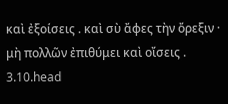καὶ ἐξοίσεις . καὶ σὺ ἄφες τὴν ὄρεξιν · μὴ πολλῶν ἐπιθύμει καὶ οἴσεις .
3.10.head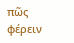πῶς φέρειν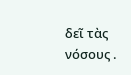δεῖ τὰς νόσους .